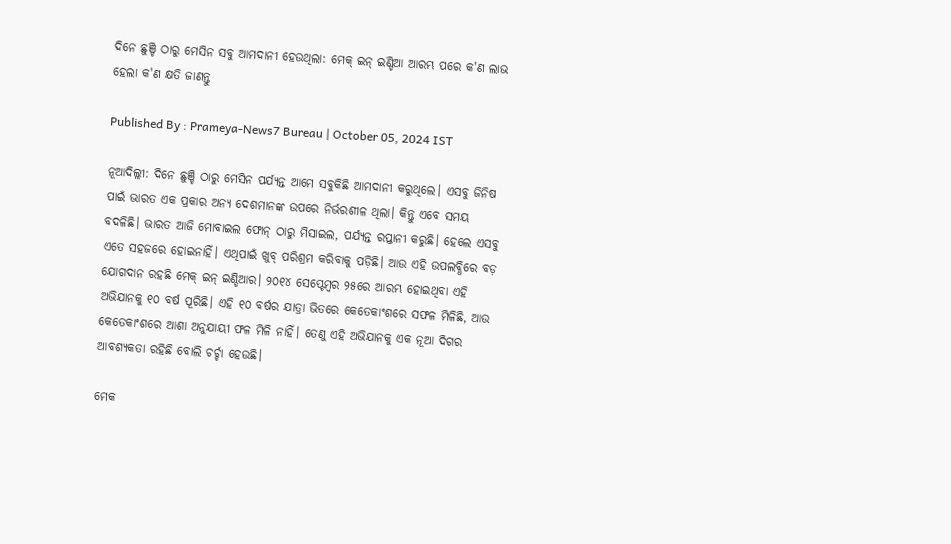ଦିନେ ଛୁଞ୍ଚି ଠାରୁ ମେସିନ ସବୁ ଆମଦାନୀ ହେଉଥିଲା: ମେକ୍ ଇନ୍ ଇଣ୍ଡିଆ ଆରମ୍ଭ ପରେ କ'ଣ ଲାଭ ହେଲା କ'ଣ କ୍ଷତି ଜାଣନ୍ତୁ

Published By : Prameya-News7 Bureau | October 05, 2024 IST

ନୂଆଦିଲ୍ଲୀ: ଦିନେ ଛୁଞ୍ଚି ଠାରୁ ମେସିନ ପର୍ଯ୍ୟନ୍ତ ଆମେ ସବୁକିଛି ଆମଦାନୀ କରୁଥିଲେ। ଏସବୁ ଜିନିଷ ପାଇଁ ଭାରତ ଏକ ପ୍ରକାର ଅନ୍ୟ ଦେଶମାନଙ୍କ ଉପରେ ନିର୍ଭରଶୀଳ ଥିଲା। କିନ୍ତୁ ଏବେ ସମୟ ବଦଳିଛି। ଭାରତ ଆଜି ମୋବାଇଲ ଫୋନ୍‌ ଠାରୁ ମିସାଇଲ, ପର୍ଯ୍ୟନ୍ତ ରପ୍ତାନୀ କରୁଛି। ହେଲେ ଏସବୁ ଏତେ ସହଜରେ ହୋଇନାହିଁ। ଏଥିପାଇଁ ଖୁବ୍‌ ପରିଶ୍ରମ କରିବାକୁ ପଡ଼ିଛି। ଆଉ ଏହି ଉପଲବ୍ଧିରେ ବଡ଼ ଯୋଗଦାନ ରହଛି ମେକ୍‌ ଇନ୍‌ ଇଣ୍ଡିଆର। ୨୦୧୪ ସେପ୍ଟେମ୍ବର ୨୫ରେ ଆରମ୍ଭ ହୋଇଥିବା ଏହି ଅଭିଯାନକୁ ୧୦ ବର୍ଷ ପୂରିଛି। ଏହି ୧୦ ବର୍ଷର ଯାତ୍ରା ଭିତରେ କେତେକାଂଶରେ ସଫଳ ମିଳିଛି, ଆଉ କେତେକାଂଶରେ ଆଶା ଅନୁଯାୟୀ ଫଳ ମିଳି ନାହିଁ। ତେଣୁ ଏହି ଅଭିଯାନକୁ ଏକ ନୂଆ ଦିଗର ଆବଶ୍ୟକତା ରହିଛି ବୋଲି ଚର୍ଚ୍ଚା ହେଉଛି।

ମେକ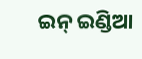ଇନ୍‌ ଇଣ୍ଡିଆ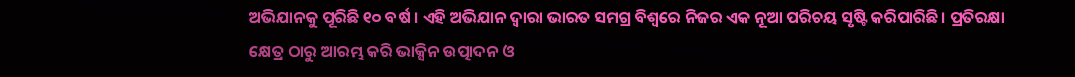ଅଭିଯାନକୁ ପୂରିଛି ୧୦ ବର୍ଷ । ଏହି ଅଭିଯାନ ଦ୍ୱାରା ଭାରତ ସମଗ୍ର ବିଶ୍ୱରେ ନିଜର ଏକ ନୂଆ ପରିଚୟ ସୃଷ୍ଟି କରିପାରିଛି। ପ୍ରତିରକ୍ଷା କ୍ଷେତ୍ର ଠାରୁ ଆରମ୍ଭ କରି ଭାକ୍ସିନ ଉତ୍ପାଦନ ଓ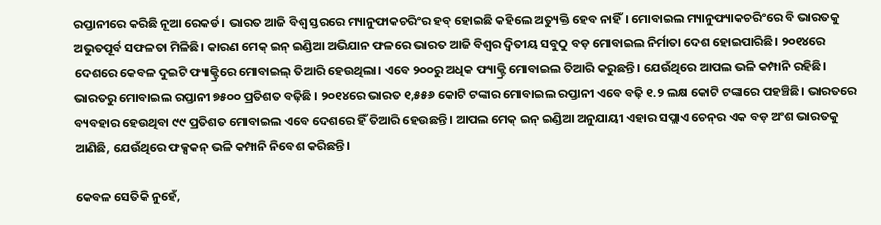ରପ୍ତାନୀରେ କରିଛି ନୂଆ ରେକର୍ଡ। ଭାରତ ଆଜି ବିଶ୍ୱ ସ୍ତରରେ ମ୍ୟାନୁଫାକଚରିଂର ହବ୍‌ ହୋଇଛି କହିଲେ ଅତ୍ୟୁକ୍ତି ହେବ ନାହିଁ। ମୋବାଇଲ ମ୍ୟାନୁଫ୍ୟାକଚରିଂରେ ବି ଭାରତକୁ ଅଭୁତପୂର୍ବ ସଫଳତା ମିଳିଛି। କାରଣ ମେକ୍‌ ଇନ୍‌ ଇଣ୍ଡିଆ ଅଭିଯାନ ଫଳରେ ଭାରତ ଆଜି ବିଶ୍ୱର ଦ୍ୱିତୀୟ ସବୁଠୁ ବଡ଼ ମୋବାଇଲ ନିର୍ମାତା ଦେଶ ହୋଇପାରିଛି। ୨୦୧୪ରେ ଦେଶରେ କେବଳ ଦୁଇଟି ଫ୍ୟାକ୍ଟ୍ରିରେ ମୋବାଇଲ୍ ତିଆରି ହେଉଥିଲା। ଏବେ ୨୦୦ରୁ ଅଧିକ ଫ୍ୟାକ୍ଟ୍ରି ମୋବାଇଲ ତିଆରି କରୁଛନ୍ତି। ଯେଉଁଥିରେ ଆପଲ ଭଳି କମ୍ପାନି ରହିଛି। ଭାରତରୁ ମୋବାଇଲ ରପ୍ତାନୀ ୭୫୦୦ ପ୍ରତିଶତ ବଢ଼ିଛି । ୨୦୧୪ରେ ଭାରତ ୧,୫୫୬ କୋଟି ଟଙ୍କାର ମୋବାଇଲ ରପ୍ତାନୀ ଏବେ ବଢ଼ି ୧.୨ ଲକ୍ଷ କୋଟି ଟଙ୍କାରେ ପହଞ୍ଚିଛି। ଭାରତରେ ବ୍ୟବହାର ହେଉଥିବା ୯୯ ପ୍ରତିଶତ ମୋବାଇଲ ଏବେ ଦେଶରେ ହିଁ ତିଆରି ହେଉଛନ୍ତି । ଆପଲ ମେକ୍‌ ଇନ୍‌ ଇଣ୍ଡିଆ ଅନୁଯାୟୀ ଏହାର ସପ୍ଲାଏ ଚେନ୍‌ର ଏକ ବଡ଼ ଅଂଶ ଭାରତକୁ ଆଣିଛି, ଯେଉଁଥିରେ ଫକ୍ସକନ୍‌ ଭଳି କମ୍ପାନି ନିବେଶ କରିଛନ୍ତି।

କେବଳ ସେତିକି ନୁହେଁ,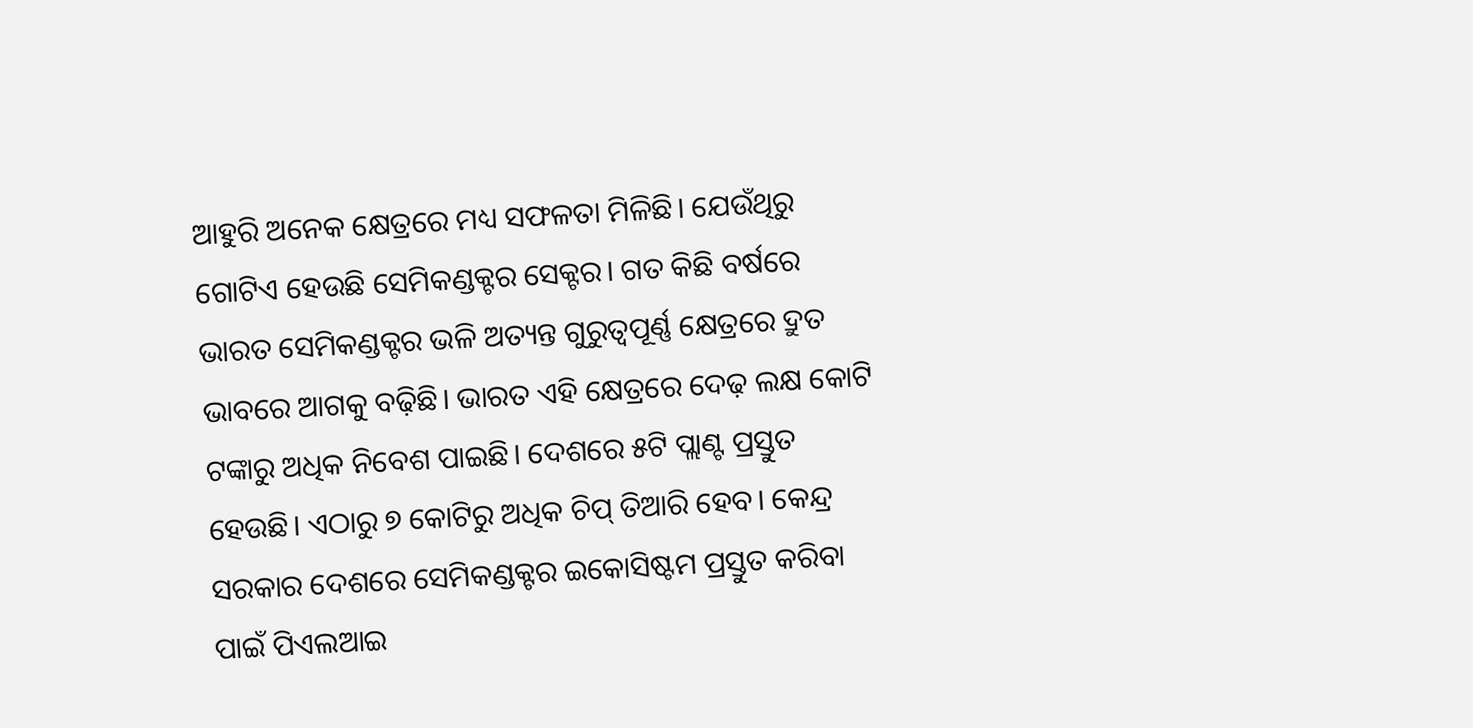ଆହୁରି ଅନେକ କ୍ଷେତ୍ରରେ ମଧ୍ୟ ସଫଳତା ମିଳିଛି। ଯେଉଁଥିରୁ ଗୋଟିଏ ହେଉଛି ସେମିକଣ୍ଡକ୍ଟର ସେକ୍ଟର। ଗତ କିଛି ବର୍ଷରେ ଭାରତ ସେମିକଣ୍ଡକ୍ଟର ଭଳି ଅତ୍ୟନ୍ତ ଗୁରୁତ୍ୱପୂର୍ଣ୍ଣ କ୍ଷେତ୍ରରେ ଦ୍ରୁତ ଭାବରେ ଆଗକୁ ବଢ଼ିଛି। ଭାରତ ଏହି କ୍ଷେତ୍ରରେ ଦେଢ଼ ଲକ୍ଷ କୋଟି ଟଙ୍କାରୁ ଅଧିକ ନିବେଶ ପାଇଛି। ଦେଶରେ ୫ଟି ପ୍ଲାଣ୍ଟ ପ୍ରସ୍ତୁତ ହେଉଛି। ଏଠାରୁ ୭ କୋଟିରୁ ଅଧିକ ଚିପ୍‌ ତିଆରି ହେବ। କେନ୍ଦ୍ର ସରକାର ଦେଶରେ ସେମିକଣ୍ଡକ୍ଟର ଇକୋସିଷ୍ଟମ ପ୍ରସ୍ତୁତ କରିବା ପାଇଁ ପିଏଲଆଇ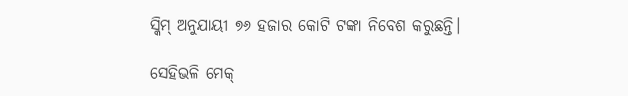ସ୍କିମ୍‌ ଅନୁଯାୟୀ ୭୬ ହଜାର କୋଟି ଟଙ୍କା ନିବେଶ କରୁଛନ୍ତି।

ସେହିଭଳି ମେକ୍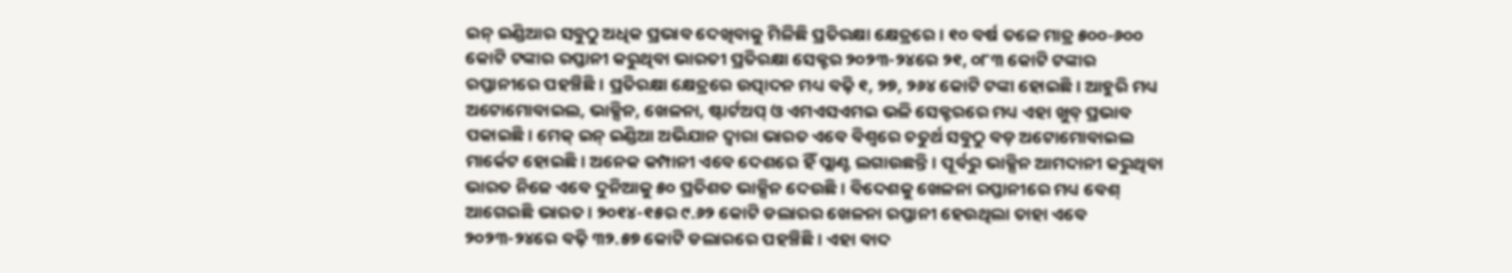ଇନ୍‌ ଇଣ୍ଡିଆର ସବୁଠୁ ଅଧିକ ପ୍ରଭାବ ଦେଖିବାକୁ ମିଳିଛି ପ୍ରତିରକ୍ଷା କ୍ଷେତ୍ରରେ। ୧୦ ବର୍ଷ ତଳେ ମାତ୍ର ୫୦୦-୬୦୦ କୋଟି ଟଙ୍କାର ରପ୍ତାନୀ କରୁଥିବା ଭାରତୀ ପ୍ରତିରକ୍ଷା ସେକ୍ଟର ୨୦୨୩-୨୪ରେ ୨୧, ୦୮୩ କୋଟି ଟଙ୍କାର ରପ୍ତାନୀରେ ପହଞ୍ଚିଛି। ପ୍ରତିରକ୍ଷା କ୍ଷେତ୍ରରେ ଉତ୍ପାଦନ ମଧ୍ୟ ବଢ଼ି ୧, ୨୭, ୨୬୪ କୋଟି ଟଙ୍କା ହୋଇଛି। ଆହୁରି ମଧ୍ୟ ଅଟୋମୋବାଇଲ, ଭାକ୍ସିନ, ଖେଳନା, ଷ୍ଟାର୍ଟଅପ୍‌ ଓ ଏମଏସଏମଇ ଭଳି ସେକ୍ଟରରେ ମଧ୍ୟ ଏହା ଖୁବ୍‌ ପ୍ରଭାବ ପକାଇଛି। ମେକ୍‌ ଇନ୍‌ ଇଣ୍ଡିଆ ଅଭିଯାନ ଦ୍ୱାରା ଭାରତ ଏବେ ବିଶ୍ୱରେ ଚତୁର୍ଥ ସବୁଠୁ ବଡ଼ ଅଟୋମୋବାଇଲ ମାର୍କେଟ ହୋଇଛି। ଅନେକ କମ୍ପାନୀ ଏବେ ଦେଶରେ ହିଁ ପ୍ଲାଣ୍ଟ ଲଗାଉଛନ୍ତି। ପୂର୍ବରୁ ଭାକ୍ସିନ ଆମଦାନୀ କରୁଥିବା ଭାରତ ନିଜେ ଏବେ ଦୁନିଆକୁ ୫୦ ପ୍ରତିଶତ ଭାକ୍ସିନ ଦେଉଛି। ବିଦେଶକୁ ଖେଳନା ରପ୍ତାନୀରେ ମଧ୍ୟ ବେଶ୍‌ ଆଗେଇଛି ଭାରତ। ୨୦୧୪-୧୫ର ୯.୬୨ କୋଟି ଡଲାରର ଖେଳନା ରପ୍ତାନୀ ହେଉଥିଲା ତାହା ଏବେ ୨୦୨୩-୨୪ରେ ବଢ଼ି ୩୨.୫୭ କୋଟି ଡଲାରରେ ପହଞ୍ଚିଛି। ଏହା ବାଦ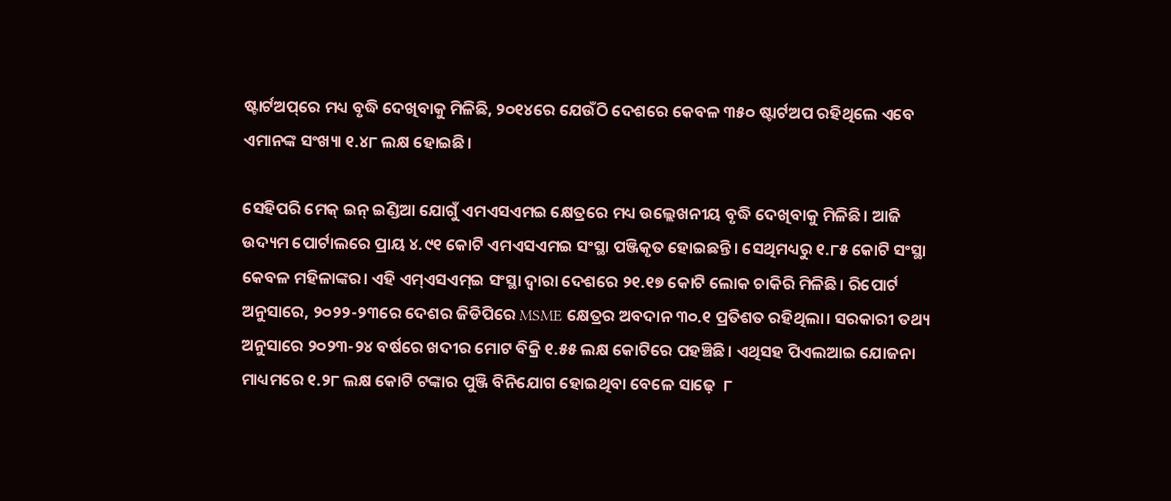ଷ୍ଟାର୍ଟଅପ୍‌ରେ ମଧ୍ୟ ବୃଦ୍ଧି ଦେଖିବାକୁ ମିଳିଛି, ୨୦୧୪ରେ ଯେଉଁଠି ଦେଶରେ କେବଳ ୩୫୦ ଷ୍ଟାର୍ଟଅପ‌ ରହିଥିଲେ ଏବେ ଏମାନଙ୍କ ସଂଖ୍ୟା ୧.୪୮ ଲକ୍ଷ ହୋଇଛି।

ସେହିପରି ମେକ୍‌ ଇନ୍‌ ଇଣ୍ଡିଆ ଯୋଗୁଁ ଏମଏସଏମଇ କ୍ଷେତ୍ରରେ ମଧ୍ୟ ଉଲ୍ଲେଖନୀୟ ବୃଦ୍ଧି ଦେଖିବାକୁ ମିଳିଛି। ଆଜି ଉଦ୍ୟମ ପୋର୍ଟାଲରେ ପ୍ରାୟ ୪.୯୧ କୋଟି ଏମଏସଏମଇ ସଂସ୍ଥା ପଞ୍ଜିକୃତ ହୋଇଛନ୍ତି। ସେଥିମଧ୍ୟରୁ ୧.୮୫ କୋଟି ସଂସ୍ଥା କେବଳ ମହିଳାଙ୍କର। ଏହି ଏମ୍ଏସଏମ୍ଇ ସଂସ୍ଥା ଦ୍ୱାରା ଦେଶରେ ୨୧.୧୭ କୋଟି ଲୋକ ଚାକିରି ମିଳିଛି। ରିପୋର୍ଟ ଅନୁସାରେ, ୨୦୨୨-୨୩ରେ ଦେଶର ଜିଡିପିରେ MSME କ୍ଷେତ୍ରର ଅବଦାନ ୩୦.୧ ପ୍ରତିଶତ ରହିଥିଲା। ସରକାରୀ ତଥ୍ୟ ଅନୁସାରେ ୨୦୨୩-୨୪ ବର୍ଷରେ ଖଦୀର ମୋଟ ବିକ୍ରି ୧.୫୫ ଲକ୍ଷ କୋଟିରେ ପହଞ୍ଚିଛି। ଏଥିସହ ପିଏଲଆଇ ଯୋଜନା ମାଧ୍ୟମରେ ୧.୨୮ ଲକ୍ଷ କୋଟି ଟଙ୍କାର ପୁଞ୍ଜି ବିନିଯୋଗ ହୋଇଥିବା ବେଳେ ସାଢ଼େ  ୮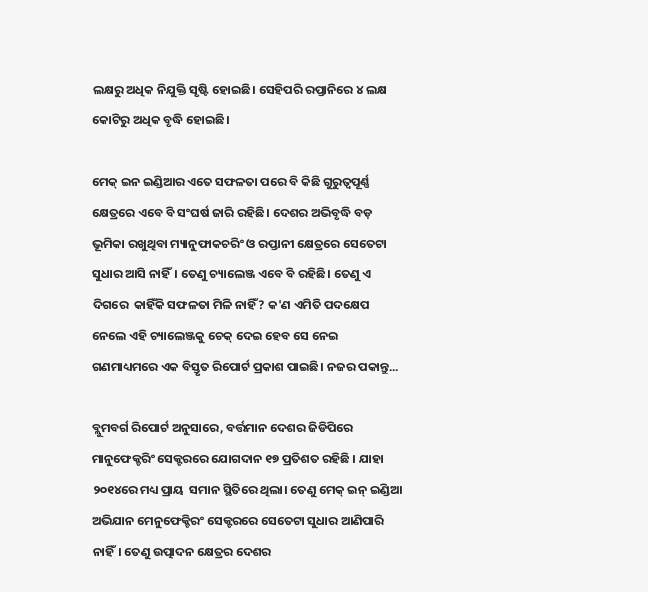ଲକ୍ଷରୁ ଅଧିକ ନିଯୁକ୍ତି ସୃଷ୍ଟି ହୋଇଛି। ସେହିପରି ରପ୍ତାନିରେ ୪ ଲକ୍ଷ କୋଟିରୁ ଅଧିକ ବୃଦ୍ଧି ହୋଇଛି।

ମେକ୍ ଇନ ଇଣ୍ଡିଆର ଏତେ ସଫଳତା ପରେ ବି କିଛି ଗୁରୁତ୍ୱପୂର୍ଣ୍ଣ କ୍ଷେତ୍ରରେ ଏବେ ବି ସଂଘର୍ଷ ଜାରି ରହିଛି। ଦେଶର ଅଭିବୃଦ୍ଧି ବଡ଼ ଭୂମିକା ରଖୁଥିବା ମ୍ୟାନୁଫାକଚରିଂ ଓ ରପ୍ତାନୀ କ୍ଷେତ୍ରରେ ସେତେଟା ସୁଧାର ଆସି ନାହିଁ। ତେଣୁ ଚ୍ୟାଲେଞ୍ଜ ଏବେ ବି ରହିଛି। ତେଣୁ ଏ ଦିଗରେ  କାହିଁକି ସଫଳତା ମିଳି ନାହିଁ? କ'ଣ ଏମିତି ପଦକ୍ଷେପ ନେଲେ ଏହି ଚ୍ୟାଲେଞ୍ଜକୁ ଚେକ୍ ଦେଇ ହେବ ସେ ନେଇ ଗଣମାଧ୍ୟମରେ ଏକ ବିସ୍ତୃତ ରିପୋର୍ଟ ପ୍ରକାଶ ପାଇଛି। ନଜର ପକାନ୍ତୁ...

ବ୍ଲୁମବର୍ଗ ରିପୋର୍ଟ ଅନୁସାରେ, ବର୍ତ୍ତମାନ ଦେଶର ଜିଡିପିରେ ମାନୁଫେକ୍ଚରିଂ ସେକ୍ଟରରେ ଯୋଗଦାନ ୧୭ ପ୍ରତିଶତ ରହିଛି । ଯାହା ୨୦୧୪ରେ ମଧ୍ୟ ପ୍ରାୟ  ସମାନ ସ୍ଥିତିରେ ଥିଲା। ତେଣୁ ମେକ୍‌ ଇନ୍‌ ଇଣ୍ଡିଆ ଅଭିଯାନ ମେନୁଫେକ୍ଚିରଂ ସେକ୍ଟରରେ ସେତେଟା ସୁଧାର ଆଣିପାରି ନାହିଁ। ତେଣୁ ଉତ୍ପାଦନ କ୍ଷେତ୍ରର ଦେଶର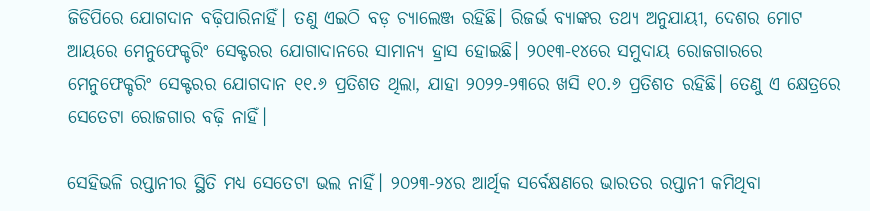ଜିଡିପିରେ ଯୋଗଦାନ ବଢ଼ିପାରିନାହିଁ। ତଣୁ ଏଇଠି ବଡ଼ ଚ୍ୟାଲେଞ୍ଜ ରହିଛି। ରିଜର୍ଭ ବ୍ୟାଙ୍କର ତଥ୍ୟ ଅନୁଯାୟୀ, ଦେଶର ମୋଟ ଆୟରେ ମେନୁଫେକ୍ଚରିଂ ସେକ୍ଟରର ଯୋଗାଦାନରେ ସାମାନ୍ୟ ହ୍ରାସ ହୋଇଛି। ୨୦୧୩-୧୪ରେ ସମୁଦାୟ ରୋଜଗାରରେ ମେନୁଫେକ୍ଚରିଂ ସେକ୍ଟରର ଯୋଗଦାନ ୧୧.୬ ପ୍ରତିଶତ ଥିଲା, ଯାହା ୨୦୨୨-୨୩ରେ ଖସି ୧୦.୬ ପ୍ରତିଶତ ରହିଛି। ତେଣୁ ଏ କ୍ଷେତ୍ରରେ ସେତେଟା ରୋଜଗାର ବଢ଼ି ନାହିଁ।

ସେହିଭଳି ରପ୍ତାନୀର ସ୍ଥିତି ମଧ୍ୟ ସେତେଟା ଭଲ ନାହିଁ। ୨୦୨୩-୨୪ର ଆର୍ଥିକ ସର୍ବେକ୍ଷଣରେ ଭାରତର ରପ୍ତାନୀ କମିଥିବା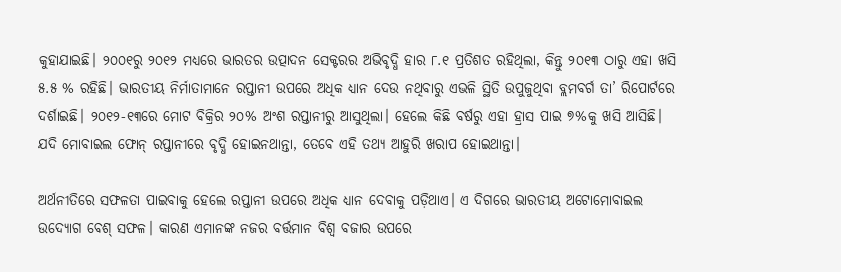କୁହାଯାଇଛି। ୨୦୦୧ରୁ ୨୦୧୨ ମଧ୍ୟରେ ଭାରତର ଉତ୍ପାଦନ ସେକ୍ଟରର ଅଭିବୃଦ୍ଧି ହାର ୮.୧ ପ୍ରତିଶତ ରହିଥିଲା, କିନ୍ତୁ ୨୦୧୩ ଠାରୁ ଏହା ଖସି ୫.୫ % ରହିଛି। ଭାରତୀୟ ନିର୍ମାତାମାନେ ରପ୍ତାନୀ ଉପରେ ଅଧିକ ଧ୍ୟାନ ଦେଉ ନଥିବାରୁ ଏଭଳି ସ୍ଥିତି ଉପୁଜୁଥିବା ବ୍ଲମବର୍ଗ ତା’ ରିପୋର୍ଟରେ ଦର୍ଶାଇଛି। ୨୦୧୨-୧୩ରେ ମୋଟ ବିକ୍ରିର ୨୦% ଅଂଶ ରପ୍ତାନୀରୁ ଆସୁଥିଲା। ହେଲେ କିଛି ବର୍ଷରୁ ଏହା ହ୍ରାସ ପାଇ ୭%କୁ ଖସି ଆସିଛି।  ଯଦି ମୋବାଇଲ ଫୋନ୍‌ ରପ୍ତାନୀରେ ବୃଦ୍ଧି ହୋଇନଥାନ୍ତା, ତେବେ ଏହି ତଥ୍ୟ ଆହୁରି ଖରାପ ହୋଇଥାନ୍ତା।

ଅର୍ଥନୀତିରେ ସଫଳତା ପାଇବାକୁ ହେଲେ ରପ୍ତାନୀ ଉପରେ ଅଧିକ ଧ୍ୟାନ ଦେବାକୁ ପଡ଼ିଥାଏ। ଏ ଦିଗରେ ଭାରତୀୟ ଅଟୋମୋବାଇଲ ଉଦ୍ୟୋଗ ବେଶ୍ ସଫଳ। କାରଣ ଏମାନଙ୍କ ନଜର ବର୍ତ୍ତମାନ ବିଶ୍ୱ ବଜାର ଉପରେ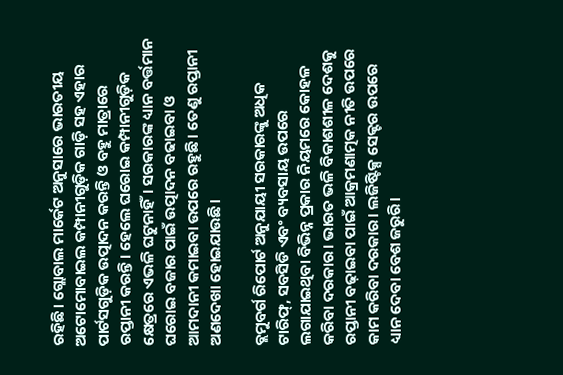ରହିଛି। ଗ୍ଲୋବାଲ ମାର୍କେଟ ଅନୁସାରେ ଭାରତୀୟ ଅଟୋମୋବାଇଲ କମ୍ପାନୀଗୁଡ଼ିକ ଗାଡ଼ି ସହ ଏହାର ପାର୍ଟସଗୁଡ଼ିକ ଉତ୍ପାଦନ କରନ୍ତି ଓ ବହୁ ମାତ୍ରାରେ ରପ୍ତାନୀ କରନ୍ତି। ହେଲେ ଘରୋଇ କମ୍ପାନୀଗୁଡ଼ିକ କ୍ଷେତ୍ରରେ ଏଭଳି ଘଟୁନାହିଁ। ସରକାରଙ୍କ ଧ୍ୟାନ ବର୍ତ୍ତମାନ ଘରୋଇ ବଜାର ପାଇଁ ଉତ୍ପାଦନ ବଢାଇବା ଓ ଆମଦାନୀ କମାଇବା ଉପରେ ରହୁଛି। ତେଣୁ ରପ୍ତାନୀ ଅଣଦେଖା ହୋଇଯାଉଛି।

ବ୍ଲମୁବର୍ଗ ରିପୋର୍ଟ ଅନୁଯାୟୀ ସରକାରଙ୍କୁ ଅଧିକ ଟାରିଫ୍, ସବସିଡି ଏବଂ ବ୍ୟବସାୟ ଉପରେ ଲଗାଯାଇଥିବା ବିଭିନ୍ନ ପ୍ରକାର ନିୟମରେ କୋହଳ କରିବା ଦରକାର। ଭାରତ ଭଳି ବିକାଶଶୀଳ ଦେଶକୁ ରପ୍ତାନୀ ବଢ଼ାଇବା ପାଇଁ ଆକ୍ରମଣାତ୍ମକ ନୀତି ଉପରେ କାମ କରିବା ଦରକାର। ଲଜିଷ୍ଟିକ୍ସ ସେକ୍ଟର ଉପରେ ଧ୍ୟାନ ଦେବା ବେଶ ଜରୁରି।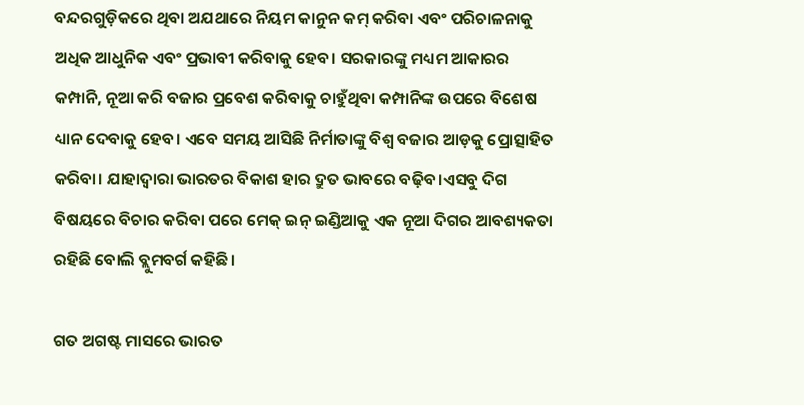ବନ୍ଦରଗୁଡ଼ିକରେ ଥିବା ଅଯଥାରେ ନିୟମ କାନୁନ କମ୍‌ କରିବା ଏବଂ ପରିଚାଳନାକୁ ଅଧିକ ଆଧୁନିକ ଏବଂ ପ୍ରଭାବୀ କରିବାକୁ ହେବ। ସରକାରଙ୍କୁ ମଧ୍ୟମ ଆକାରର କମ୍ପାନି, ନୂଆ କରି ବଜାର ପ୍ରବେଶ କରିବାକୁ ଚାହୁଁଥିବା କମ୍ପାନିଙ୍କ ଉପରେ ବିଶେଷ ଧ୍ୟାନ ଦେବାକୁ ହେବ। ଏବେ ସମୟ ଆସିଛି ନିର୍ମାତାଙ୍କୁ ବିଶ୍ୱ ବଜାର ଆଡ଼କୁ ପ୍ରୋତ୍ସାହିତ କରିବା। ଯାହାଦ୍ୱାରା ଭାରତର ବିକାଶ ହାର ଦ୍ରୁତ ଭାବରେ ବଢ଼ିବ।ଏସବୁ ଦିଗ ବିଷୟରେ ବିଚାର କରିବା ପରେ ମେକ୍‌ ଇନ୍‌ ଇଣ୍ଡିଆକୁ ଏକ ନୂଆ ଦିଗର ଆବଶ୍ୟକତା ରହିଛି ବୋଲି ବ୍ଲୁମବର୍ଗ କହିଛି।

ଗତ ଅଗଷ୍ଟ ମାସରେ ଭାରତ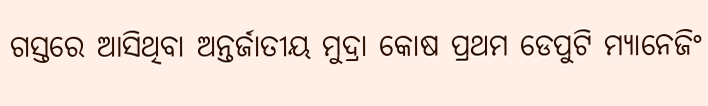ଗସ୍ତରେ ଆସିଥିବା ଅନ୍ତର୍ଜାତୀୟ ମୁଦ୍ରା କୋଷ ପ୍ରଥମ ଡେପୁଟି ମ୍ୟାନେଜିଂ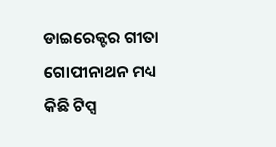ଡାଇରେକ୍ଟର ଗୀତା ଗୋପୀନାଥନ ମଧ୍ୟ କିଛି ଟିପ୍ସ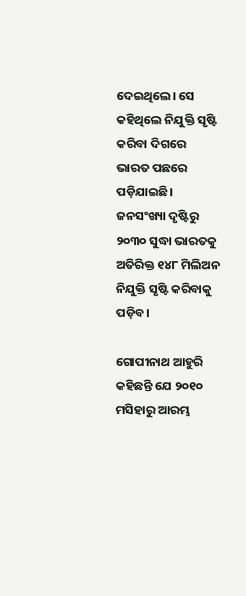ଦେଇଥିଲେ। ସେ କହିଥିଲେ ନିଯୁକ୍ତି ସୃଷ୍ଟି କରିବା ଦିଗରେ ଭାରତ ପଛରେ ପଡ଼ିଯାଇଛି। ଜନସଂଖ୍ୟା ଦୃଷ୍ଟିରୁ ୨୦୩୦ ସୁଦ୍ଧା ଭାରତକୁ ଅତିରିକ୍ତ ୧୪୮ ମିଲିଅନ ନିଯୁକ୍ତି ସୃଷ୍ଟି କରିବାକୁ ପଡ଼ିବ।

ଗୋପୀନାଥ ଆହୁରି କହିଛନ୍ତି ଯେ ୨୦୧୦ ମସିହାରୁ ଆରମ୍ଭ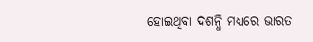ହୋଇଥିବା ଦଶନ୍ଧି ମଧ୍ୟରେ ଭାରତ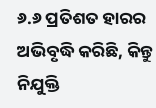୬.୬ ପ୍ରତିଶତ ହାରର ଅଭିବୃଦ୍ଧି କରିଛି, କିନ୍ତୁ ନିଯୁକ୍ତି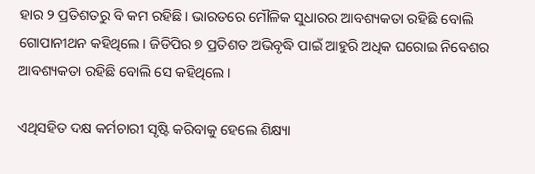ହାର ୨ ପ୍ରତିଶତରୁ ବି କମ ରହିଛି। ଭାରତରେ ମୌଳିକ ସୁଧାରର ଆବଶ୍ୟକତା ରହିଛି ବୋଲି ଗୋପାନୀଥନ କହିଥିଲେ। ଜିଡିପିର ୭ ପ୍ରତିଶତ ଅଭିବୃଦ୍ଧି ପାଇଁ ଆହୁରି ଅଧିକ ଘରୋଇ ନିବେଶର ଆବଶ୍ୟକତା ରହିଛି ବୋଲି ସେ କହିଥିଲେ।

ଏଥିସହିତ ଦକ୍ଷ କର୍ମଚାରୀ ସୃଷ୍ଟି କରିବାକୁ ହେଲେ ଶିକ୍ଷ୍ୟା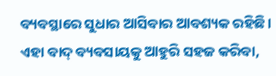ବ୍ୟବସ୍ଥାରେ ସୁଧାର ଆସିବାର ଆବଶ୍ୟକ ରହିଛି। ଏହା ବାଦ୍ ବ୍ୟବସାୟକୁ ଆହୁରି ସହଜ କରିବା,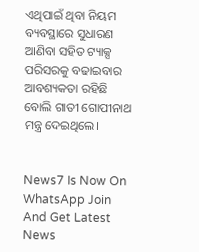ଏଥିପାଇଁ ଥିବା ନିୟମ ବ୍ୟବସ୍ଥାରେ ସୁଧାରଣ ଆଣିବା ସହିତ ଟ୍ୟାକ୍ସ ପରିସରକୁ ବଢାଇବାର ଆବଶ୍ୟକତା ରହିଛି ବୋଲି ଗାତୀ ଗୋପୀନାଥ ମନ୍ତ୍ର ଦେଇଥିଲେ।


News7 Is Now On WhatsApp Join And Get Latest News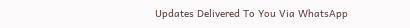Updates Delivered To You Via WhatsApp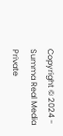Copyright © 2024 - Summa Real Media Private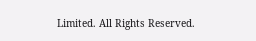Limited. All Rights Reserved.